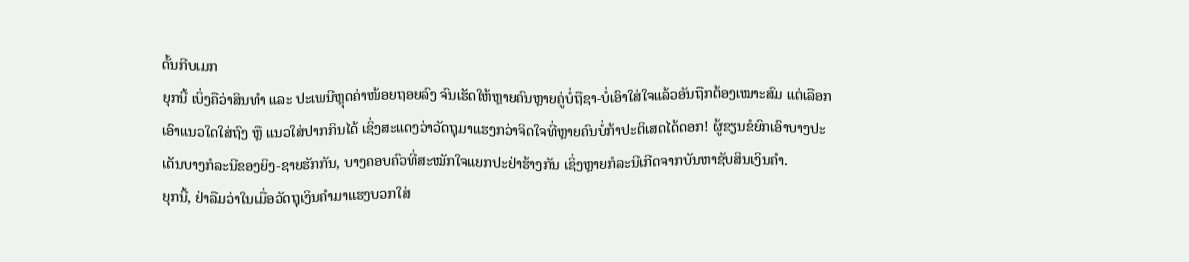ດັ້ນກີບເມກ
ຍຸກນີ້ ເບິ່ງຄືວ່າສິນທໍາ ແລະ ປະເພນີຫຼຸດຄ່າໜ້ອຍຖອຍລົງ ຈົນເຮັດໃຫ້ຫຼາຍຄົນຫຼາຍຄູ່ບໍ່ຖືຊາ-ບໍ່ເອົາໃສ່ໃຈແລ້ວອັນຖືກຕ້ອງເໝາະສົມ ແຕ່ເລືອກເອົາແນວໃດໃສ່ຖົງ ຫຼື ແນວໃສ່ປາກກິນໄດ້ ເຊິ່ງສະແດງວ່າວັດຖຸມາແຮງກວ່າຈິດໃຈທີ່ຫຼາຍຄົນບໍ່ກ້າປະຕິເສດໄດ້ດອກ! ຜູ້ຂຽນຂໍຍົກເອົາບາງປະເດັນບາງກໍລະນີຂອງຍິງ-ຊາຍຮັກກັນ, ບາງຄອບຄົວທີ່ສະໝັກໃຈແຍກປະຢ່າຮ້າງກັນ ເຊິ່ງຫຼາຍກໍລະນີເກີດຈາກບັນຫາຊັບສິນເງິນຄໍາ.
ຍຸກນີ້, ຢ່າລືມວ່າໃນເມື່ອວັດຖຸເງິນຄໍາມາແຮງບວກໃສ່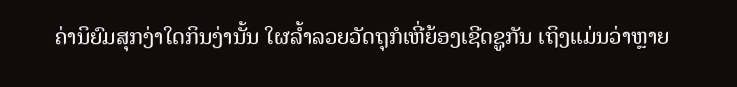ຄ່ານິຍົມສຸກງ່າໃດກິນງ່ານັ້ນ ໃຜລໍ້າລວຍວັດຖຸກໍເຫີ່ຍ້ອງເຊີດຊູກັນ ເຖິງແມ່ນວ່າຫຼາຍ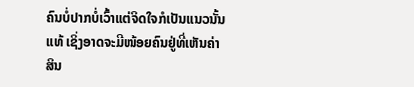ຄົນບໍ່ປາກບໍ່ເວົ້າແຕ່ຈິດໃຈກໍເປັນແນວນັ້ນແທ້ ເຊິ່ງອາດຈະມີໜ້ອຍຄົນຢູ່ທີ່ເຫັນຄ່າສິນ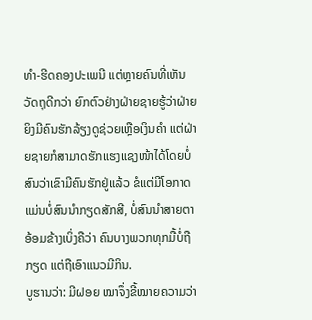ທໍາ-ຮີດຄອງປະເພນີ ແຕ່ຫຼາຍຄົນທີ່ເຫັນວັດຖຸດີກວ່າ ຍົກຕົວຢ່າງຝ່າຍຊາຍຮູ້ວ່າຝ່າຍຍິງມີຄົນຮັກລ້ຽງດູຊ່ວຍເຫຼືອເງິນຄໍາ ແຕ່ຝ່າຍຊາຍກໍສາມາດຮັກແຮງແຊງໜ້າໄດ້ໂດຍບໍ່ສົນວ່າເຂົາມີຄົນຮັກຢູ່ແລ້ວ ຂໍແຕ່ມີໂອກາດ ແມ່ນບໍ່ສົນນໍາກຽດສັກສີ, ບໍ່ສົນນໍາສາຍຕາອ້ອມຂ້າງເບິ່ງຄືວ່າ ຄົນບາງພວກທຸກມື້ບໍ່ຖືກຽດ ແຕ່ຖືເອົາແນວມີກິນ.
ບູຮານວ່າ: ມີຝອຍ ໝາຈຶ່ງຂີ້ໝາຍຄວາມວ່າ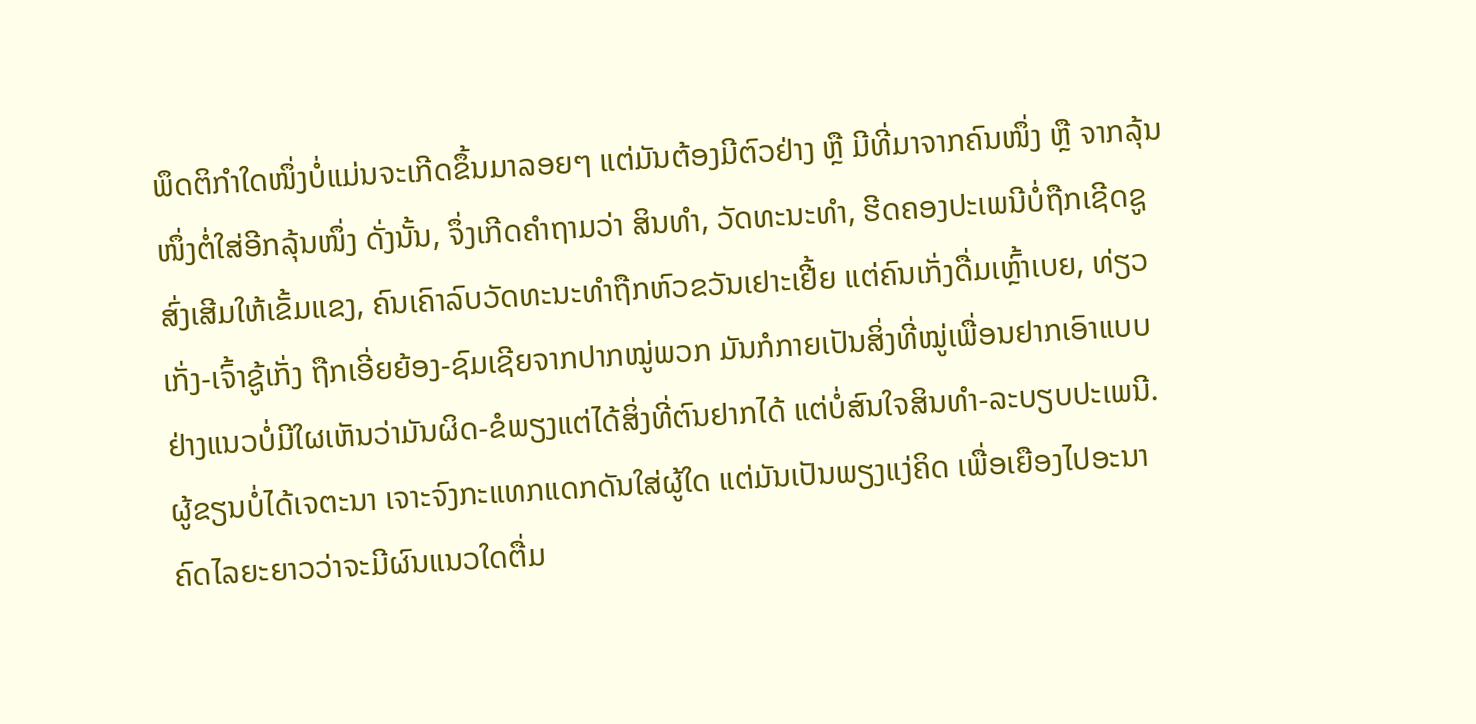ພຶດຕິກໍາໃດໜຶ່ງບໍ່ແມ່ນຈະເກີດຂຶ້ນມາລອຍໆ ແຕ່ມັນຕ້ອງມີຕົວຢ່າງ ຫຼື ມີທີ່ມາຈາກຄົນໜຶ່ງ ຫຼື ຈາກລຸ້ນໜຶ່ງຕໍ່ໃສ່ອີກລຸ້ນໜຶ່ງ ດັ່ງນັ້ນ, ຈຶ່ງເກີດຄໍາຖາມວ່າ ສິນທໍາ, ວັດທະນະທໍາ, ຮີດຄອງປະເພນີບໍ່ຖືກເຊີດຊູສົ່ງເສີມໃຫ້ເຂັ້ມແຂງ, ຄົນເຄົາລົບວັດທະນະທໍາຖືກຫົວຂວັນເຢາະເຢີ້ຍ ແຕ່ຄົນເກັ່ງດື່ມເຫຼົ້າເບຍ, ທ່ຽວເກັ່ງ-ເຈົ້າຊູ້ເກັ່ງ ຖືກເອີ່ຍຍ້ອງ-ຊົມເຊີຍຈາກປາກໝູ່ພວກ ມັນກໍກາຍເປັນສິ່ງທີ່ໝູ່ເພື່ອນຢາກເອົາແບບຢ່າງແນວບໍ່ມີໃຜເຫັນວ່າມັນຜິດ-ຂໍພຽງແຕ່ໄດ້ສິ່ງທີ່ຕົນຢາກໄດ້ ແຕ່ບໍ່ສົນໃຈສິນທໍາ-ລະບຽບປະເພນີ.
ຜູ້ຂຽນບໍ່ໄດ້ເຈຕະນາ ເຈາະຈົງກະແທກແດກດັນໃສ່ຜູ້ໃດ ແຕ່ມັນເປັນພຽງແງ່ຄິດ ເພື່ອເຍືອງໄປອະນາຄົດໄລຍະຍາວວ່າຈະມີຜົນແນວໃດຕື່ມ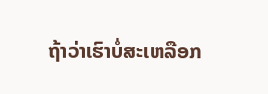ຖ້າວ່າເຮົາບໍ່ສະເຫລືອກ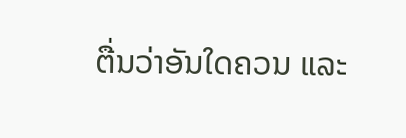ຕື່ນວ່າອັນໃດຄວນ ແລະ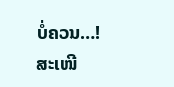ບໍ່ຄວນ…!
ສະເໜີ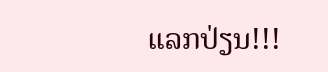ເເລກປ່ຽນ!!!